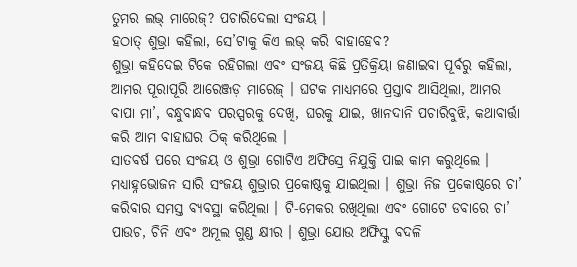ତୁମର ଲଭ୍ ମାରେଜ୍? ପଚାରିଦେଲା ସଂଜୟ ।
ହଠାତ୍ ଶୁଭ୍ରା କହିଲା, ସେ’ଟାକୁ କିଏ ଲଭ୍ କରି ବାହାହେବ?
ଶୁଭ୍ରା କହିଦେଇ ଟିକେ ରହିଗଲା ଏବଂ ସଂଜୟ କିଛି ପ୍ରତିକ୍ରିୟା ଜଣାଇବା ପୂର୍ବରୁ କହିଲା, ଆମର ପୂରାପୂରି ଆରେଞ୍ଜଡ଼ ମାରେଜ୍ । ଘଟକ ମାଧ୍ୟମରେ ପ୍ରସ୍ତାବ ଆସିଥିଲା, ଆମର ବାପା ମା’, ବନ୍ଧୁବାନ୍ଧବ ପରସ୍ପରକୁ ଦେଖି, ଘରକୁ ଯାଇ, ଖାନଦାନି ପଚାରିବୁଝି, କଥାବାର୍ତ୍ତା କରି ଆମ ବାହାଘର ଠିକ୍ କରିଥିଲେ ।
ସାତବର୍ଷ ପରେ ସଂଜୟ ଓ ଶୁଭ୍ରା ଗୋଟିଏ ଅଫିସ୍ରେ ନିଯୁକ୍ତି ପାଇ କାମ କରୁଥିଲେ । ମଧ୍ୟାହ୍ନଭୋଜନ ସାରି ସଂଜୟ ଶୁଭ୍ରାର ପ୍ରକୋଷ୍ଠକୁ ଯାଇଥିଲା । ଶୁଭ୍ରା ନିଜ ପ୍ରକୋଷ୍ଠରେ ଚା’ କରିବାର ସମସ୍ତ ବ୍ୟବସ୍ଥା କରିଥିଲା । ଟି-ମେକର ରଖିଥିଲା ଏବଂ ଗୋଟେ ଡବାରେ ଚା’ ପାଉଚ, ଚିନି ଏବଂ ଅମୂଲ ଗୁଣ୍ଡ କ୍ଷୀର । ଶୁଭ୍ରା ଯୋଉ ଅଫିସ୍କୁ ବଦଳି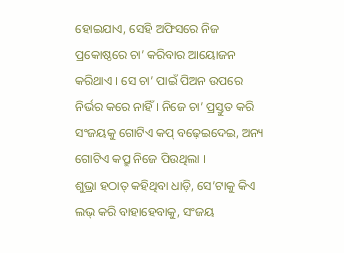ହୋଇଯାଏ, ସେହି ଅଫିସରେ ନିଜ ପ୍ରକୋଷ୍ଠରେ ଚା’ କରିବାର ଆୟୋଜନ କରିଥାଏ । ସେ ଚା’ ପାଇଁ ପିଅନ ଉପରେ ନିର୍ଭର କରେ ନାହିଁ । ନିଜେ ଚା’ ପ୍ରସ୍ତୁତ କରି ସଂଜୟକୁ ଗୋଟିଏ କପ୍ ବଢ଼େଇଦେଇ, ଅନ୍ୟ ଗୋଟିଏ କପ୍ରୁ ନିଜେ ପିଉଥିଲା ।
ଶୁଭ୍ରା ହଠାତ୍ କହିଥିବା ଧାଡ଼ି, ସେ’ଟାକୁ କିଏ ଲଭ୍ କରି ବାହାହେବାକୁ, ସଂଜୟ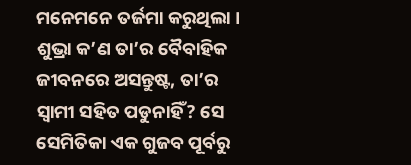ମନେମନେ ତର୍ଜମା କରୁଥିଲା । ଶୁଭ୍ରା କ’ଣ ତା’ର ବୈବାହିକ ଜୀବନରେ ଅସନ୍ତୁଷ୍ଟ, ତା’ର ସ୍ୱାମୀ ସହିତ ପଡୁନାହିଁ? ସେ ସେମିତିକା ଏକ ଗୁଜବ ପୂର୍ବରୁ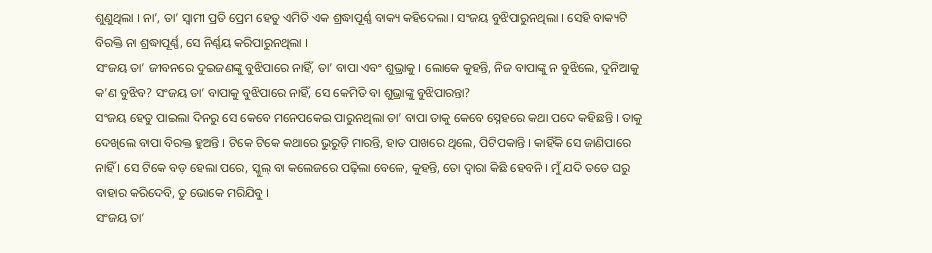ଶୁଣୁଥିଲା । ନା’, ତା’ ସ୍ୱାମୀ ପ୍ରତି ପ୍ରେମ ହେତୁ ଏମିତି ଏକ ଶ୍ରଦ୍ଧାପୂର୍ଣ୍ଣ ବାକ୍ୟ କହିଦେଲା । ସଂଜୟ ବୁଝିପାରୁନଥିଲା । ସେହି ବାକ୍ୟଟି ବିରକ୍ତି ନା ଶ୍ରଦ୍ଧାପୂର୍ଣ୍ଣ, ସେ ନିର୍ଣ୍ଣୟ କରିପାରୁନଥିଲା ।
ସଂଜୟ ତା’ ଜୀବନରେ ଦୁଇଜଣଙ୍କୁ ବୁଝିପାରେ ନାହିଁ, ତା’ ବାପା ଏବଂ ଶୁଭ୍ରାକୁ । ଲୋକେ କୁହନ୍ତି, ନିଜ ବାପାଙ୍କୁ ନ ବୁଝିଲେ, ଦୁନିଆକୁ କ’ଣ ବୁଝିବ? ସଂଜୟ ତା’ ବାପାକୁ ବୁଝିପାରେ ନାହିଁ, ସେ କେମିତି ବା ଶୁଭ୍ରାଙ୍କୁ ବୁଝିପାରନ୍ତା?
ସଂଜୟ ହେତୁ ପାଇଲା ଦିନରୁ ସେ କେବେ ମନେପକେଇ ପାରୁନଥିଲା ତା’ ବାପା ତାକୁ କେବେ ସ୍ନେହରେ କଥା ପଦେ କହିଛନ୍ତି । ତାକୁ ଦେଖିଲେ ବାପା ବିରକ୍ତ ହୁଅନ୍ତି । ଟିକେ ଟିକେ କଥାରେ ଭୁରୁଡ଼ି ମାରନ୍ତି, ହାତ ପାଖରେ ଥିଲେ, ପିଟିପକାନ୍ତି । କାହିଁକି ସେ ଜାଣିପାରେ ନାହିଁ । ସେ ଟିକେ ବଡ଼ ହେଲା ପରେ, ସ୍କୁଲ୍ ବା କଲେଜରେ ପଢ଼ିଲା ବେଳେ, କୁହନ୍ତି, ତୋ ଦ୍ୱାରା କିଛି ହେବନି । ମୁଁ ଯଦି ତତେ ଘରୁ ବାହାର କରିଦେବି, ତୁ ଭୋକେ ମରିଯିବୁ ।
ସଂଜୟ ତା’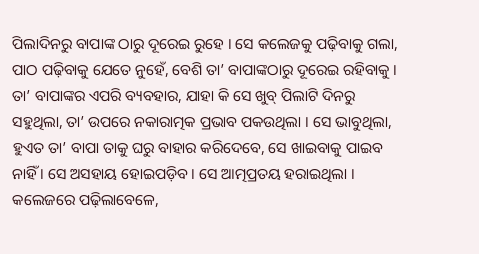ପିଲାଦିନରୁ ବାପାଙ୍କ ଠାରୁ ଦୂରେଇ ରୁହେ । ସେ କଲେଜକୁ ପଢ଼ିବାକୁ ଗଲା, ପାଠ ପଢ଼ିବାକୁ ଯେତେ ନୁହେଁ, ବେଶି ତା’ ବାପାଙ୍କଠାରୁ ଦୂରେଇ ରହିବାକୁ । ତା’ ବାପାଙ୍କର ଏପରି ବ୍ୟବହାର, ଯାହା କି ସେ ଖୁବ୍ ପିଲାଟି ଦିନରୁ ସହୁଥିଲା, ତା’ ଉପରେ ନକାରାତ୍ମକ ପ୍ରଭାବ ପକଉଥିଲା । ସେ ଭାବୁଥିଲା, ହୁଏତ ତା’ ବାପା ତାକୁ ଘରୁ ବାହାର କରିଦେବେ, ସେ ଖାଇବାକୁ ପାଇବ ନାହିଁ । ସେ ଅସହାୟ ହୋଇପଡ଼ିବ । ସେ ଆତ୍ମପ୍ରତୟ ହରାଇଥିଲା । କଲେଜରେ ପଢ଼ିଲାବେଳେ,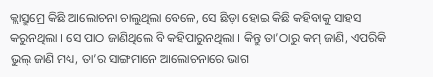କ୍ଲାସ୍ରୁମ୍ରେ କିଛି ଆଲୋଚନା ଚାଲୁଥିଲା ବେଳେ, ସେ ଛିଡ଼ା ହୋଇ କିଛି କହିବାକୁ ସାହସ କରୁନଥିଲା । ସେ ପାଠ ଜାଣିଥିଲେ ବି କହିପାରୁନଥିଲା । କିନ୍ତୁ ତା’ଠାରୁ କମ୍ ଜାଣି, ଏପରିକି ଭୁଲ୍ ଜାଣି ମଧ୍ୟ, ତା’ର ସାଙ୍ଗମାନେ ଆଲୋଚନାରେ ଭାଗ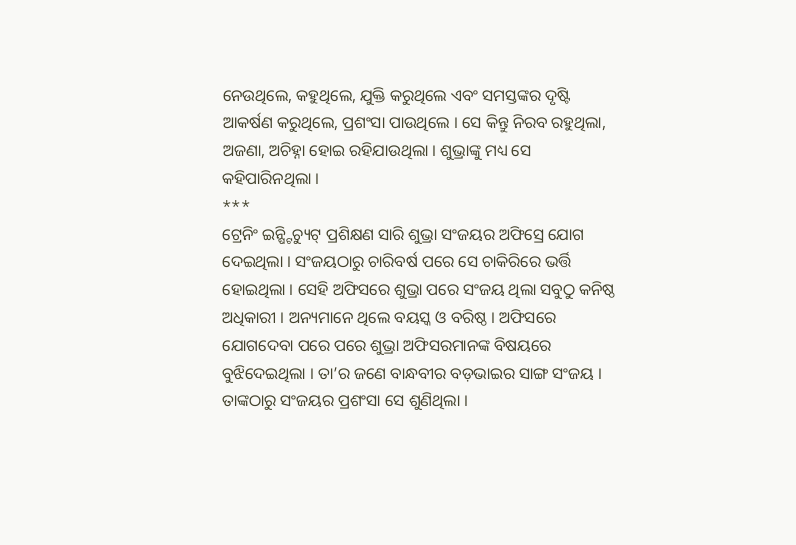ନେଉଥିଲେ, କହୁଥିଲେ, ଯୁକ୍ତି କରୁଥିଲେ ଏବଂ ସମସ୍ତଙ୍କର ଦୃଷ୍ଟି ଆକର୍ଷଣ କରୁଥିଲେ, ପ୍ରଶଂସା ପାଉଥିଲେ । ସେ କିନ୍ତୁ ନିରବ ରହୁଥିଲା, ଅଜଣା, ଅଚିହ୍ନା ହୋଇ ରହିଯାଉଥିଲା । ଶୁଭ୍ରାଙ୍କୁ ମଧ୍ୟ ସେ କହିପାରିନଥିଲା ।
***
ଟ୍ରେନିଂ ଇନ୍ଷ୍ଟିଚ୍ୟୁଟ୍ ପ୍ରଶିକ୍ଷଣ ସାରି ଶୁଭ୍ରା ସଂଜୟର ଅଫିସ୍ରେ ଯୋଗ ଦେଇଥିଲା । ସଂଜୟଠାରୁ ଚାରିବର୍ଷ ପରେ ସେ ଚାକିରିରେ ଭର୍ତ୍ତି ହୋଇଥିଲା । ସେହି ଅଫିସରେ ଶୁଭ୍ରା ପରେ ସଂଜୟ ଥିଲା ସବୁଠୁ କନିଷ୍ଠ ଅଧିକାରୀ । ଅନ୍ୟମାନେ ଥିଲେ ବୟସ୍କ ଓ ବରିଷ୍ଠ । ଅଫିସରେ ଯୋଗଦେବା ପରେ ପରେ ଶୁଭ୍ରା ଅଫିସରମାନଙ୍କ ବିଷୟରେ ବୁଝିଦେଇଥିଲା । ତା’ର ଜଣେ ବାନ୍ଧବୀର ବଡ଼ଭାଇର ସାଙ୍ଗ ସଂଜୟ । ତାଙ୍କଠାରୁ ସଂଜୟର ପ୍ରଶଂସା ସେ ଶୁଣିଥିଲା ।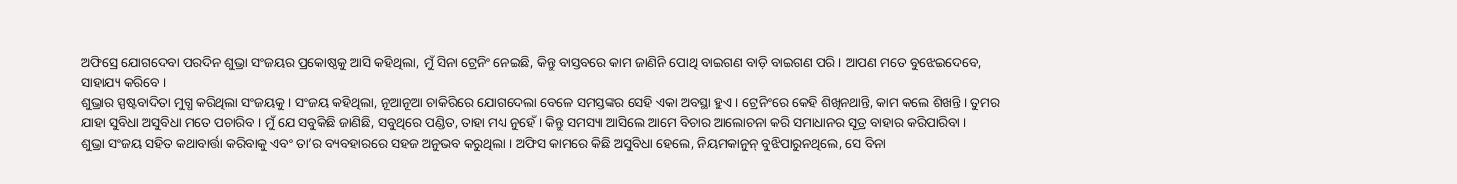ଅଫିସ୍ରେ ଯୋଗଦେବା ପରଦିନ ଶୁଭ୍ରା ସଂଜୟର ପ୍ରକୋଷ୍ଠକୁ ଆସି କହିଥିଲା, ମୁଁ ସିନା ଟ୍ରେନିଂ ନେଇଛି, କିନ୍ତୁ ବାସ୍ତବରେ କାମ ଜାଣିନି ପୋଥି ବାଇଗଣ ବାଡ଼ି ବାଇଗଣ ପରି । ଆପଣ ମତେ ବୁଝେଇଦେବେ, ସାହାଯ୍ୟ କରିବେ ।
ଶୁଭ୍ରାର ସ୍ପଷ୍ଟବାଦିତା ମୁଗ୍ଧ କରିଥିଲା ସଂଜୟକୁ । ସଂଜୟ କହିଥିଲା, ନୂଆନୂଆ ଚାକିରିରେ ଯୋଗଦେଲା ବେଳେ ସମସ୍ତଙ୍କର ସେହି ଏକା ଅବସ୍ଥା ହୁଏ । ଟ୍ରେନିଂରେ କେହି ଶିଖିନଥାନ୍ତି, କାମ କଲେ ଶିଖନ୍ତି । ତୁମର ଯାହା ସୁବିଧା ଅସୁବିଧା ମତେ ପଚାରିବ । ମୁଁ ଯେ ସବୁକିଛି ଜାଣିଛି, ସବୁଥିରେ ପଣ୍ଡିତ, ତାହା ମଧ୍ୟ ନୁହେଁ । କିନ୍ତୁ ସମସ୍ୟା ଆସିଲେ ଆମେ ବିଚାର ଆଲୋଚନା କରି ସମାଧାନର ସୂତ୍ର ବାହାର କରିପାରିବା ।
ଶୁଭ୍ରା ସଂଜୟ ସହିତ କଥାବାର୍ତ୍ତା କରିବାକୁ ଏବଂ ତା’ର ବ୍ୟବହାରରେ ସହଜ ଅନୁଭବ କରୁଥିଲା । ଅଫିସ କାମରେ କିଛି ଅସୁବିଧା ହେଲେ, ନିୟମକାନୁନ୍ ବୁଝିପାରୁନଥିଲେ, ସେ ବିନା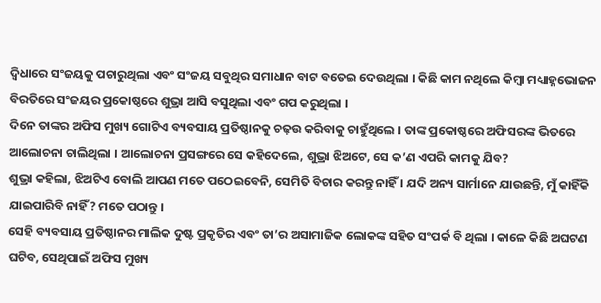ଦ୍ୱିଧାରେ ସଂଜୟକୁ ପଚାରୁଥିଲା ଏବଂ ସଂଜୟ ସବୁଥିର ସମାଧାନ ବାଟ ବତେଇ ଦେଉଥିଲା । କିଛି କାମ ନଥିଲେ କିମ୍ବା ମଧ୍ୟାହ୍ନଭୋଜନ ବିରତିରେ ସଂଜୟର ପ୍ରକୋଷ୍ଠରେ ଶୁଭ୍ରା ଆସି ବସୁଥିଲା ଏବଂ ଗପ କରୁଥିଲା ।
ଦିନେ ତାଙ୍କର ଅଫିସ ମୁଖ୍ୟ ଗୋଟିଏ ବ୍ୟବସାୟ ପ୍ରତିଷ୍ଠାନକୁ ଚଢ଼ଉ କରିବାକୁ ଚାହୁଁଥିଲେ । ତାଙ୍କ ପ୍ରକୋଷ୍ଠରେ ଅଫିସରଙ୍କ ଭିତରେ ଆଲୋଚନା ଚାଲିଥିଲା । ଆଲୋଚନା ପ୍ରସଙ୍ଗରେ ସେ କହିଦେଲେ, ଶୁଭ୍ରା ଝିଅଟେ, ସେ କ’ଣ ଏପରି କାମକୁ ଯିବ?
ଶୁଭ୍ରା କହିଲା, ଝିଅଟିଏ ବୋଲି ଆପଣ ମତେ ପଠେଇବେନି, ସେମିତି ବିଚାର କରନ୍ତୁ ନାହିଁ । ଯଦି ଅନ୍ୟ ସାର୍ମାନେ ଯାଉଛନ୍ତି, ମୁଁ କାହିଁକି ଯାଇପାରିବି ନାହିଁ? ମତେ ପଠାନ୍ତୁ ।
ସେହି ବ୍ୟବସାୟ ପ୍ରତିଷ୍ଠାନର ମାଲିକ ଦୁଷ୍ଟ ପ୍ରକୃତିର ଏବଂ ତା’ର ଅସାମାଜିକ ଲୋକଙ୍କ ସହିତ ସଂପର୍କ ବି ଥିଲା । କାଳେ କିଛି ଅଘଟଣ ଘଟିବ, ସେଥିପାଇଁ ଅଫିସ ମୁଖ୍ୟ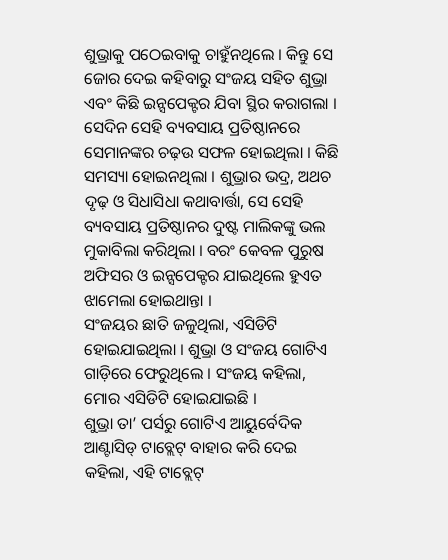ଶୁଭ୍ରାକୁ ପଠେଇବାକୁ ଚାହୁଁନଥିଲେ । କିନ୍ତୁ ସେ ଜୋର ଦେଇ କହିବାରୁ ସଂଜୟ ସହିତ ଶୁଭ୍ରା ଏବଂ କିଛି ଇନ୍ସପେକ୍ଟର ଯିବା ସ୍ଥିର କରାଗଲା ।
ସେଦିନ ସେହି ବ୍ୟବସାୟ ପ୍ରତିଷ୍ଠାନରେ ସେମାନଙ୍କର ଚଢ଼ଉ ସଫଳ ହୋଇଥିଲା । କିଛି ସମସ୍ୟା ହୋଇନଥିଲା । ଶୁଭ୍ରାର ଭଦ୍ର, ଅଥଚ ଦୃଢ଼ ଓ ସିଧାସିଧା କଥାବାର୍ତ୍ତା, ସେ ସେହି ବ୍ୟବସାୟ ପ୍ରତିଷ୍ଠାନର ଦୁଷ୍ଟ ମାଲିକଙ୍କୁ ଭଲ ମୁକାବିଲା କରିଥିଲା । ବରଂ କେବଳ ପୁରୁଷ ଅଫିସର ଓ ଇନ୍ସପେକ୍ଟର ଯାଇଥିଲେ ହୁଏତ ଝାମେଲା ହୋଇଥାନ୍ତା ।
ସଂଜୟର ଛାତି ଜଳୁଥିଲା, ଏସିଡିଟି ହୋଇଯାଇଥିଲା । ଶୁଭ୍ରା ଓ ସଂଜୟ ଗୋଟିଏ ଗାଡ଼ିରେ ଫେରୁଥିଲେ । ସଂଜୟ କହିଲା, ମୋର ଏସିଡିଟି ହୋଇଯାଇଛି ।
ଶୁଭ୍ରା ତା’ ପର୍ସରୁ ଗୋଟିଏ ଆୟୁର୍ବେଦିକ ଆଣ୍ଟାସିଡ୍ ଟାବ୍ଲେଟ୍ ବାହାର କରି ଦେଇ କହିଲା, ଏହି ଟାବ୍ଲେଟ୍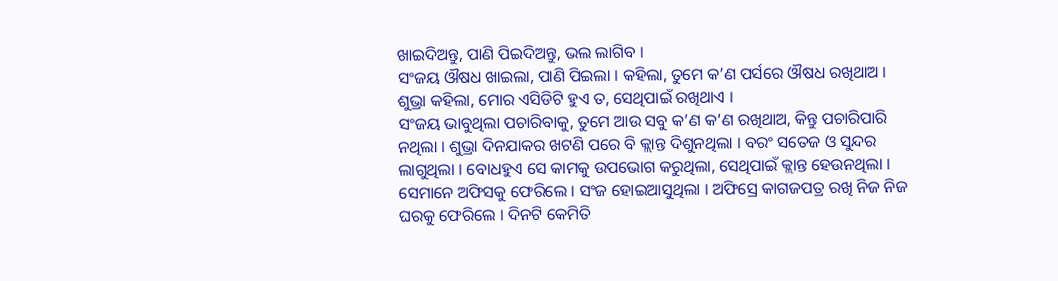ଖାଇଦିଅନ୍ତୁ, ପାଣି ପିଇଦିଅନ୍ତୁ, ଭଲ ଲାଗିବ ।
ସଂଜୟ ଔଷଧ ଖାଇଲା, ପାଣି ପିଇଲା । କହିଲା, ତୁମେ କ’ଣ ପର୍ସରେ ଔଷଧ ରଖିଥାଅ ।
ଶୁଭ୍ରା କହିଲା, ମୋର ଏସିଡିଟି ହୁଏ ତ, ସେଥିପାଇଁ ରଖିଥାଏ ।
ସଂଜୟ ଭାବୁଥିଲା ପଚାରିବାକୁ, ତୁମେ ଆଉ ସବୁ କ’ଣ କ’ଣ ରଖିଥାଅ, କିନ୍ତୁ ପଚାରିପାରି ନଥିଲା । ଶୁଭ୍ରା ଦିନଯାକର ଖଟଣି ପରେ ବି କ୍ଲାନ୍ତ ଦିଶୁନଥିଲା । ବରଂ ସତେଜ ଓ ସୁନ୍ଦର ଲାଗୁଥିଲା । ବୋଧହୁଏ ସେ କାମକୁ ଉପଭୋଗ କରୁଥିଲା, ସେଥିପାଇଁ କ୍ଲାନ୍ତ ହେଉନଥିଲା ।
ସେମାନେ ଅଫିସକୁ ଫେରିଲେ । ସଂଜ ହୋଇଆସୁଥିଲା । ଅଫିସ୍ରେ କାଗଜପତ୍ର ରଖି ନିଜ ନିଜ ଘରକୁ ଫେରିଲେ । ଦିନଟି କେମିତି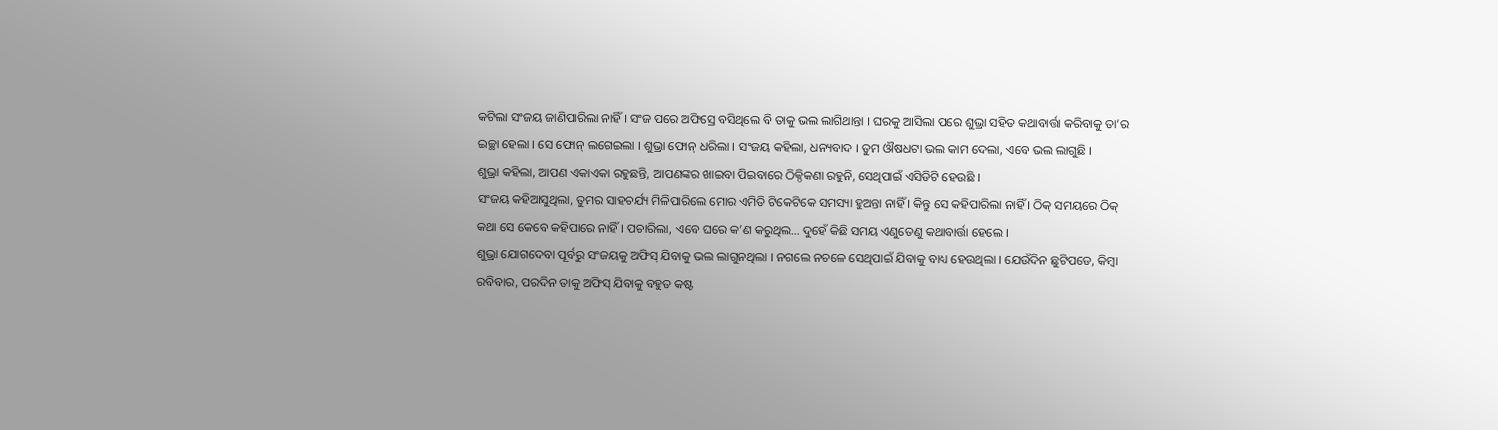କଟିଲା ସଂଜୟ ଜାଣିପାରିଲା ନାହିଁ । ସଂଜ ପରେ ଅଫିସ୍ରେ ବସିଥିଲେ ବି ତାକୁ ଭଲ ଲାଗିଥାନ୍ତା । ଘରକୁ ଆସିଲା ପରେ ଶୁଭ୍ରା ସହିତ କଥାବାର୍ତ୍ତା କରିବାକୁ ତା’ର ଇଚ୍ଛା ହେଲା । ସେ ଫୋନ୍ ଲଗେଇଲା । ଶୁଭ୍ରା ଫୋନ୍ ଧରିଲା । ସଂଜୟ କହିଲା, ଧନ୍ୟବାଦ । ତୁମ ଔଷଧଟା ଭଲ କାମ ଦେଲା, ଏବେ ଭଲ ଲାଗୁଛି ।
ଶୁଭ୍ରା କହିଲା, ଆପଣ ଏକାଏକା ରହୁଛନ୍ତି, ଆପଣଙ୍କର ଖାଇବା ପିଇବାରେ ଠିକ୍ଠିକଣା ରହୁନି, ସେଥିପାଇଁ ଏସିଡିଟି ହେଉଛି ।
ସଂଜୟ କହିଆସୁଥିଲା, ତୁମର ସାହଚର୍ଯ୍ୟ ମିଳିପାରିଲେ ମୋର ଏମିତି ଟିକେଟିକେ ସମସ୍ୟା ହୁଅନ୍ତା ନାହିଁ । କିନ୍ତୁ ସେ କହିପାରିଲା ନାହିଁ । ଠିକ୍ ସମୟରେ ଠିକ୍ କଥା ସେ କେବେ କହିପାରେ ନାହିଁ । ପଚାରିଲା, ଏବେ ଘରେ କ’ଣ କରୁଥିଲ… ଦୁହେଁ କିଛି ସମୟ ଏଣୁତେଣୁ କଥାବାର୍ତ୍ତା ହେଲେ ।
ଶୁଭ୍ରା ଯୋଗଦେବା ପୂର୍ବରୁ ସଂଜୟକୁ ଅଫିସ୍ ଯିବାକୁ ଭଲ ଲାଗୁନଥିଲା । ନଗଲେ ନଚଳେ ସେଥିପାଇଁ ଯିବାକୁ ବାଧ୍ୟ ହେଉଥିଲା । ଯେଉଁଦିନ ଛୁଟିପଡେ, କିମ୍ବା ରବିବାର, ପରଦିନ ତାକୁ ଅଫିସ୍ ଯିବାକୁ ବହୁତ କଷ୍ଟ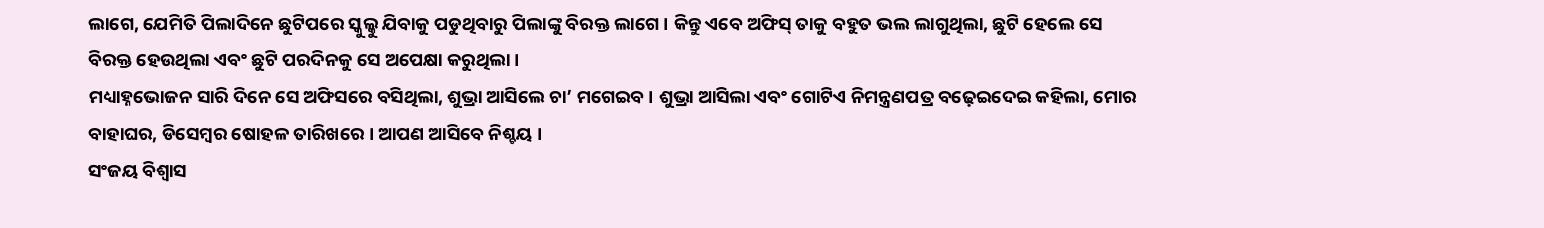ଲାଗେ, ଯେମିତି ପିଲାଦିନେ ଛୁଟିପରେ ସ୍କୁଲ୍କୁ ଯିବାକୁ ପଡୁଥିବାରୁ ପିଲାଙ୍କୁ ବିରକ୍ତ ଲାଗେ । କିନ୍ତୁ ଏବେ ଅଫିସ୍ ତାକୁ ବହୁତ ଭଲ ଲାଗୁଥିଲା, ଛୁଟି ହେଲେ ସେ ବିରକ୍ତ ହେଉଥିଲା ଏବଂ ଛୁଟି ପରଦିନକୁ ସେ ଅପେକ୍ଷା କରୁଥିଲା ।
ମଧ୍ୟାହ୍ନଭୋଜନ ସାରି ଦିନେ ସେ ଅଫିସରେ ବସିଥିଲା, ଶୁଭ୍ରା ଆସିଲେ ଚା’ ମଗେଇବ । ଶୁଭ୍ରା ଆସିଲା ଏବଂ ଗୋଟିଏ ନିମନ୍ତ୍ରଣପତ୍ର ବଢ଼େଇଦେଇ କହିଲା, ମୋର ବାହାଘର, ଡିସେମ୍ବର ଷୋହଳ ତାରିଖରେ । ଆପଣ ଆସିବେ ନିଶ୍ଚୟ ।
ସଂଜୟ ବିଶ୍ୱାସ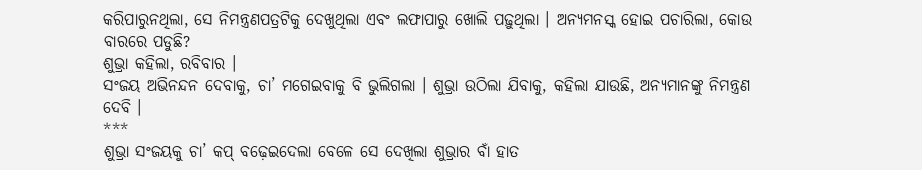କରିପାରୁନଥିଲା, ସେ ନିମନ୍ତ୍ରଣପତ୍ରଟିକୁ ଦେଖୁଥିଲା ଏବଂ ଲଫାପାରୁ ଖୋଲି ପଢ଼ୁଥିଲା । ଅନ୍ୟମନସ୍କ ହୋଇ ପଚାରିଲା, କୋଉ ବାରରେ ପଡୁଛି?
ଶୁଭ୍ରା କହିଲା, ରବିବାର ।
ସଂଜୟ ଅଭିନନ୍ଦନ ଦେବାକୁ, ଚା’ ମଗେଇବାକୁ ବି ଭୁଲିଗଲା । ଶୁଭ୍ରା ଉଠିଲା ଯିବାକୁ, କହିଲା ଯାଉଛି, ଅନ୍ୟମାନଙ୍କୁ ନିମନ୍ତ୍ରଣ ଦେବି ।
***
ଶୁଭ୍ରା ସଂଜୟକୁ ଚା’ କପ୍ ବଢ଼େଇଦେଲା ବେଳେ ସେ ଦେଖିଲା ଶୁଭ୍ରାର ବାଁ ହାତ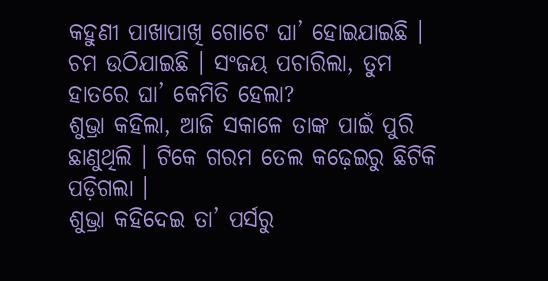କହୁଣୀ ପାଖାପାଖି ଗୋଟେ ଘା’ ହୋଇଯାଇଛି । ଚମ ଉଠିଯାଇଛି । ସଂଜୟ ପଚାରିଲା, ତୁମ ହାତରେ ଘା’ କେମିତି ହେଲା?
ଶୁଭ୍ରା କହିଲା, ଆଜି ସକାଳେ ତାଙ୍କ ପାଇଁ ପୁରି ଛାଣୁଥିଲି । ଟିକେ ଗରମ ତେଲ କଢ଼େଇରୁ ଛିଟିକି ପଡ଼ିଗଲା ।
ଶୁଭ୍ରା କହିଦେଇ ତା’ ପର୍ସରୁ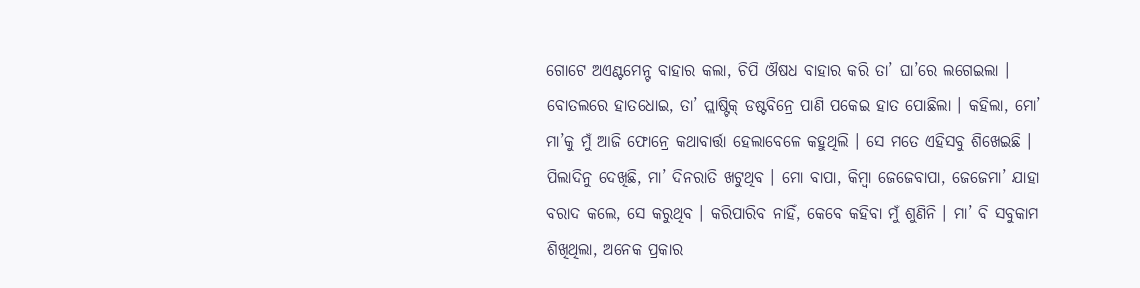ଗୋଟେ ଅଏଣ୍ଟମେନ୍ଟ ବାହାର କଲା, ଚିପି ଔଷଧ ବାହାର କରି ତା’ ଘା’ରେ ଲଗେଇଲା । ବୋତଲରେ ହାତଧୋଇ, ତା’ ପ୍ଲାଷ୍ଟିକ୍ ଡଷ୍ଟବିନ୍ରେ ପାଣି ପକେଇ ହାତ ପୋଛିଲା । କହିଲା, ମୋ’ ମା’କୁ ମୁଁ ଆଜି ଫୋନ୍ରେ କଥାବାର୍ତ୍ତା ହେଲାବେଳେ କହୁଥିଲି । ସେ ମତେ ଏହିସବୁ ଶିଖେଇଛି । ପିଲାଦିନୁ ଦେଖିଛି, ମା’ ଦିନରାତି ଖଟୁଥିବ । ମୋ ବାପା, କିମ୍ବା ଜେଜେବାପା, ଜେଜେମା’ ଯାହା ବରାଦ କଲେ, ସେ କରୁଥିବ । କରିପାରିବ ନାହିଁ, କେବେ କହିବା ମୁଁ ଶୁଣିନି । ମା’ ବି ସବୁକାମ ଶିଖିଥିଲା, ଅନେକ ପ୍ରକାର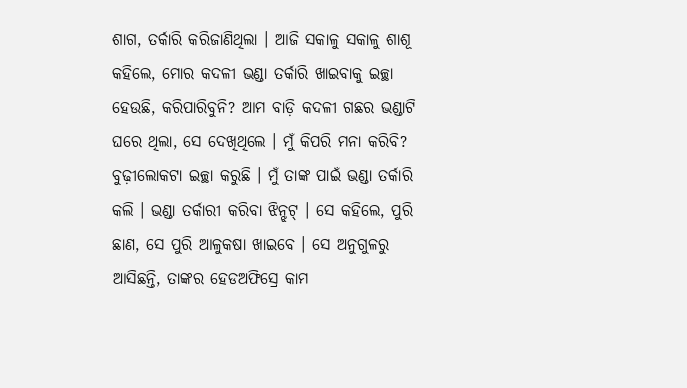ଶାଗ, ତର୍କାରି କରିଜାଣିଥିଲା । ଆଜି ସକାଳୁ ସକାଳୁ ଶାଶୂ କହିଲେ, ମୋର କଦଳୀ ଭଣ୍ଡା ତର୍କାରି ଖାଇବାକୁ ଇଚ୍ଛା ହେଉଛି, କରିପାରିବୁନି? ଆମ ବାଡ଼ି କଦଳୀ ଗଛର ଭଣ୍ଡାଟି ଘରେ ଥିଲା, ସେ ଦେଖିଥିଲେ । ମୁଁ କିପରି ମନା କରିବି? ବୁଢ଼ୀଲୋକଟା ଇଚ୍ଛା କରୁଛି । ମୁଁ ତାଙ୍କ ପାଇଁ ଭଣ୍ଡା ତର୍କାରି କଲି । ଭଣ୍ଡା ତର୍କାରୀ କରିବା ଝିନ୍ଝଟ୍ । ସେ କହିଲେ, ପୁରି ଛାଣ, ସେ ପୁରି ଆଳୁକଷା ଖାଇବେ । ସେ ଅନୁଗୁଳରୁ ଆସିଛନ୍ତି, ତାଙ୍କର ହେଡଅଫିସ୍ରେ କାମ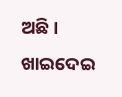ଅଛି । ଖାଇଦେଇ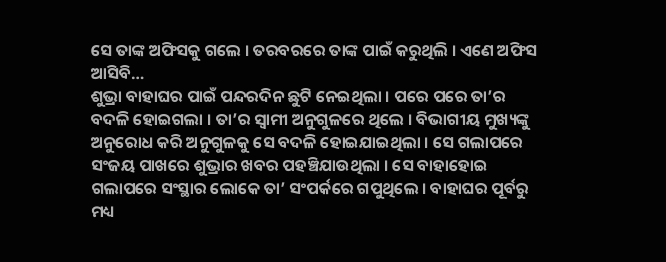ସେ ତାଙ୍କ ଅଫିସକୁ ଗଲେ । ତରବରରେ ତାଙ୍କ ପାଇଁ କରୁଥିଲି । ଏଣେ ଅଫିସ ଆସିବି…
ଶୁଭ୍ରା ବାହାଘର ପାଇଁ ପନ୍ଦରଦିନ ଛୁଟି ନେଇଥିଲା । ପରେ ପରେ ତା’ର ବଦଳି ହୋଇଗଲା । ତା’ର ସ୍ୱାମୀ ଅନୁଗୁଳରେ ଥିଲେ । ବିଭାଗୀୟ ମୁଖ୍ୟଙ୍କୁ ଅନୁରୋଧ କରି ଅନୁଗୁଳକୁ ସେ ବଦଳି ହୋଇଯାଇଥିଲା । ସେ ଗଲାପରେ ସଂଜୟ ପାଖରେ ଶୁଭ୍ରାର ଖବର ପହଞ୍ଚିଯାଉଥିଲା । ସେ ବାହାହୋଇ ଗଲାପରେ ସଂସ୍ଥାର ଲୋକେ ତା’ ସଂପର୍କରେ ଗପୁଥିଲେ । ବାହାଘର ପୂର୍ବରୁ ମଧ୍ୟ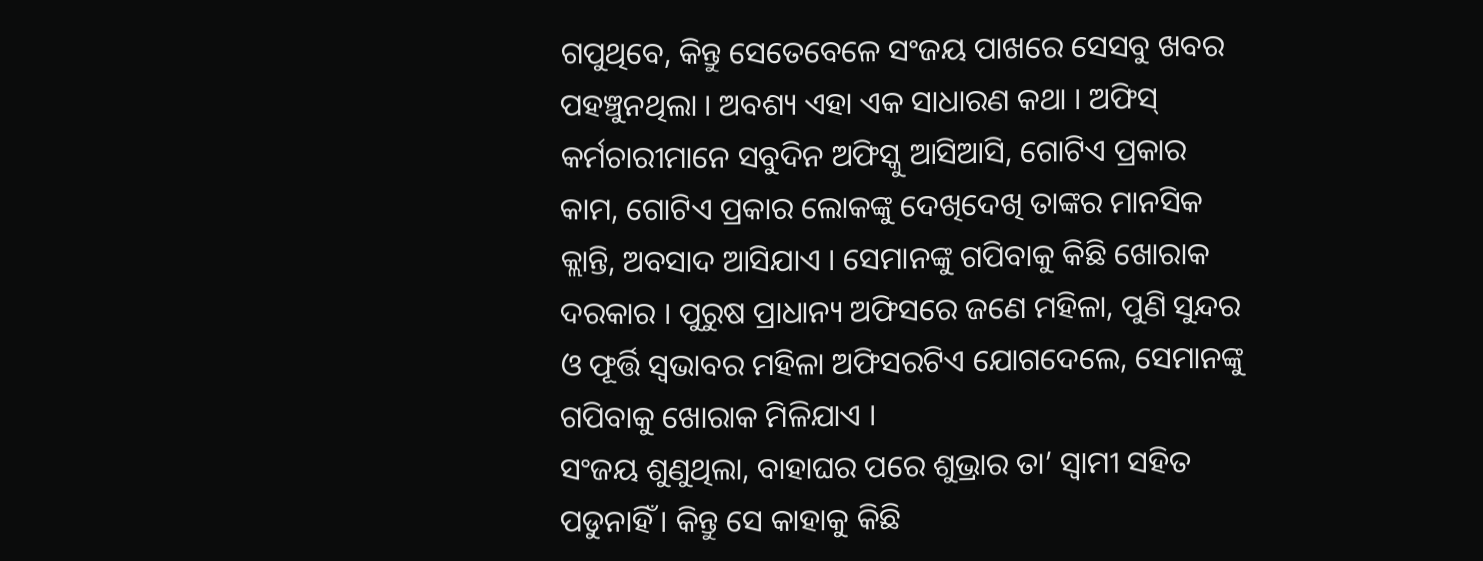ଗପୁଥିବେ, କିନ୍ତୁ ସେତେବେଳେ ସଂଜୟ ପାଖରେ ସେସବୁ ଖବର ପହଞ୍ଚୁନଥିଲା । ଅବଶ୍ୟ ଏହା ଏକ ସାଧାରଣ କଥା । ଅଫିସ୍ କର୍ମଚାରୀମାନେ ସବୁଦିନ ଅଫିସ୍କୁ ଆସିଆସି, ଗୋଟିଏ ପ୍ରକାର କାମ, ଗୋଟିଏ ପ୍ରକାର ଲୋକଙ୍କୁ ଦେଖିଦେଖି ତାଙ୍କର ମାନସିକ କ୍ଲାନ୍ତି, ଅବସାଦ ଆସିଯାଏ । ସେମାନଙ୍କୁ ଗପିବାକୁ କିଛି ଖୋରାକ ଦରକାର । ପୁରୁଷ ପ୍ରାଧାନ୍ୟ ଅଫିସରେ ଜଣେ ମହିଳା, ପୁଣି ସୁନ୍ଦର ଓ ଫୂର୍ତ୍ତି ସ୍ୱଭାବର ମହିଳା ଅଫିସରଟିଏ ଯୋଗଦେଲେ, ସେମାନଙ୍କୁ ଗପିବାକୁ ଖୋରାକ ମିଳିଯାଏ ।
ସଂଜୟ ଶୁଣୁଥିଲା, ବାହାଘର ପରେ ଶୁଭ୍ରାର ତା’ ସ୍ୱାମୀ ସହିତ ପଡୁନାହିଁ । କିନ୍ତୁ ସେ କାହାକୁ କିଛି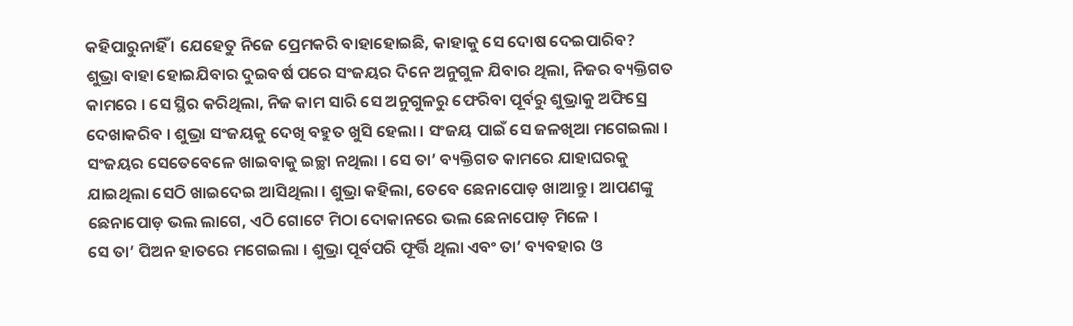କହିପାରୁନାହିଁ । ଯେହେତୁ ନିଜେ ପ୍ରେମକରି ବାହାହୋଇଛି, କାହାକୁ ସେ ଦୋଷ ଦେଇପାରିବ?
ଶୁଭ୍ରା ବାହା ହୋଇଯିବାର ଦୁଇବର୍ଷ ପରେ ସଂଜୟର ଦିନେ ଅନୁଗୁଳ ଯିବାର ଥିଲା, ନିଜର ବ୍ୟକ୍ତିଗତ କାମରେ । ସେ ସ୍ଥିର କରିଥିଲା, ନିଜ କାମ ସାରି ସେ ଅନୁଗୁଳରୁ ଫେରିବା ପୂର୍ବରୁ ଶୁଭ୍ରାକୁ ଅଫିସ୍ରେ ଦେଖାକରିବ । ଶୁଭ୍ରା ସଂଜୟକୁ ଦେଖି ବହୁତ ଖୁସି ହେଲା । ସଂଜୟ ପାଇଁ ସେ ଜଳଖିଆ ମଗେଇଲା । ସଂଜୟର ସେତେବେଳେ ଖାଇବାକୁ ଇଚ୍ଛା ନଥିଲା । ସେ ତା’ ବ୍ୟକ୍ତିଗତ କାମରେ ଯାହାଘରକୁ ଯାଇଥିଲା ସେଠି ଖାଇଦେଇ ଆସିଥିଲା । ଶୁଭ୍ରା କହିଲା, ତେବେ ଛେନାପୋଡ଼ ଖାଆନ୍ତୁ । ଆପଣଙ୍କୁ ଛେନାପୋଡ଼ ଭଲ ଲାଗେ, ଏଠି ଗୋଟେ ମିଠା ଦୋକାନରେ ଭଲ ଛେନାପୋଡ଼ ମିଳେ ।
ସେ ତା’ ପିଅନ ହାତରେ ମଗେଇଲା । ଶୁଭ୍ରା ପୂର୍ବପରି ଫୂର୍ତ୍ତି ଥିଲା ଏବଂ ତା’ ବ୍ୟବହାର ଓ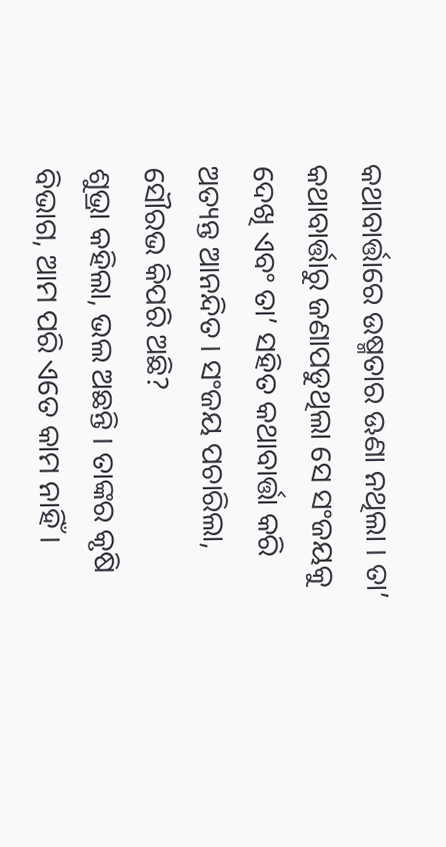କଥାବାର୍ତ୍ତାରେ ଉଷ୍ମତାର ଊଣା ନଥିଲା । ତା’ କଥାବାର୍ତ୍ତାରୁ ଜଣାପଡୁଥିଲା ସେ ସଂଜୟକୁ ଦେଖି ଏବଂ ତା’ ସହିତ କଥାବାର୍ତ୍ତା କରି ଅତ୍ୟନ୍ତ ଆନନ୍ଦିତ । ସଂଜୟ ପଚାରିଲା, ସୌରଭ କିପରି ଅଛି?
ଶୁଭ୍ରା କହିଲା, ଭଲ ଅଛନ୍ତି । ତାଙ୍କର କୃଷି ବିଭାଗ, ଆମ ପରି ଏତେ କାମ ନାହିଁ ।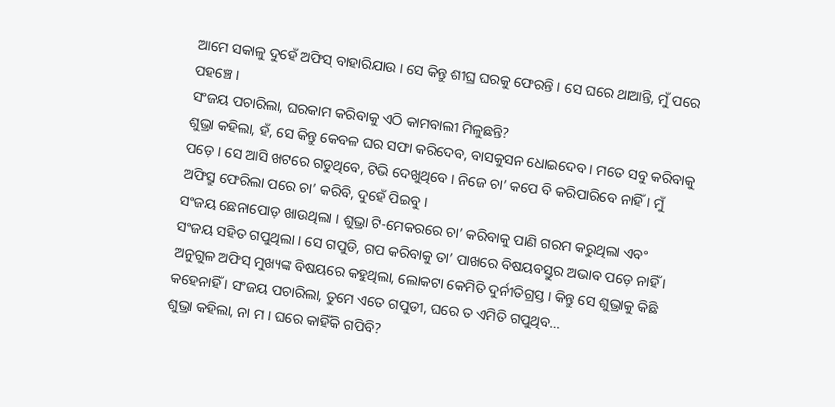ଆମେ ସକାଳୁ ଦୁହେଁ ଅଫିସ୍ ବାହାରିଯାଉ । ସେ କିନ୍ତୁ ଶୀଘ୍ର ଘରକୁ ଫେରନ୍ତି । ସେ ଘରେ ଥାଆନ୍ତି, ମୁଁ ପରେ ପହଞ୍ଚେ ।
ସଂଜୟ ପଚାରିଲା, ଘରକାମ କରିବାକୁ ଏଠି କାମବାଲୀ ମିଳୁଛନ୍ତି?
ଶୁଭ୍ରା କହିଲା, ହଁ, ସେ କିନ୍ତୁ କେବଳ ଘର ସଫା କରିଦେବ, ବାସକୁସନ ଧୋଇଦେବ । ମତେ ସବୁ କରିବାକୁ ପଡ଼େ । ସେ ଆସି ଖଟରେ ଗଡୁଥିବେ, ଟିଭି ଦେଖୁଥିବେ । ନିଜେ ଚା’ କପେ ବି କରିପାରିବେ ନାହିଁ । ମୁଁ ଅଫିସ୍ରୁ ଫେରିଲା ପରେ ଚା’ କରିବି, ଦୁହେଁ ପିଇବୁ ।
ସଂଜୟ ଛେନାପୋଡ଼ ଖାଉଥିଲା । ଶୁଭ୍ରା ଟି-ମେକରରେ ଚା’ କରିବାକୁ ପାଣି ଗରମ କରୁଥିଲା ଏବଂ ସଂଜୟ ସହିତ ଗପୁଥିଲା । ସେ ଗପୁଡି, ଗପ କରିବାକୁ ତା’ ପାଖରେ ବିଷୟବସ୍ତୁର ଅଭାବ ପଡ଼େ ନାହିଁ । ଅନୁଗୁଳ ଅଫିସ୍ ମୁଖ୍ୟଙ୍କ ବିଷୟରେ କହୁଥିଲା, ଲୋକଟା କେମିତି ଦୁର୍ନୀତିଗ୍ରସ୍ତ । କିନ୍ତୁ ସେ ଶୁଭ୍ରାକୁ କିଛି କହେନାହିଁ । ସଂଜୟ ପଚାରିଲା, ତୁମେ ଏତେ ଗପୁଡୀ, ଘରେ ତ ଏମିତି ଗପୁଥିବ…
ଶୁଭ୍ରା କହିଲା, ନା ମ । ଘରେ କାହିଁକି ଗପିବି?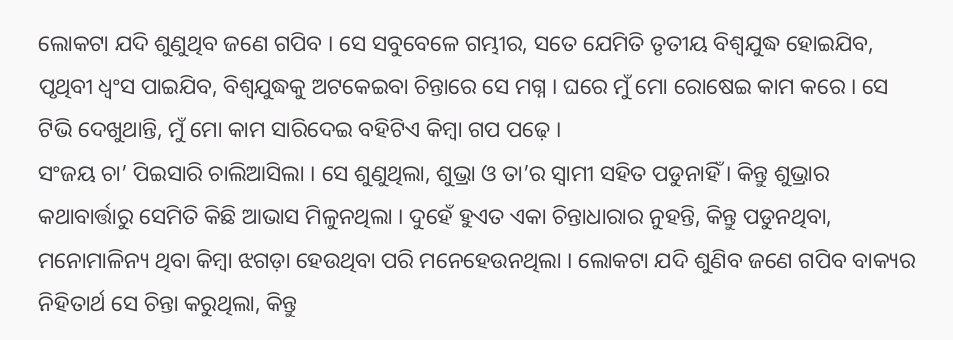ଲୋକଟା ଯଦି ଶୁଣୁଥିବ ଜଣେ ଗପିବ । ସେ ସବୁବେଳେ ଗମ୍ଭୀର, ସତେ ଯେମିତି ତୃତୀୟ ବିଶ୍ୱଯୁଦ୍ଧ ହୋଇଯିବ, ପୃଥିବୀ ଧ୍ୱଂସ ପାଇଯିବ, ବିଶ୍ୱଯୁଦ୍ଧକୁ ଅଟକେଇବା ଚିନ୍ତାରେ ସେ ମଗ୍ନ । ଘରେ ମୁଁ ମୋ ରୋଷେଇ କାମ କରେ । ସେ ଟିଭି ଦେଖୁଥାନ୍ତି, ମୁଁ ମୋ କାମ ସାରିଦେଇ ବହିଟିଏ କିମ୍ବା ଗପ ପଢ଼େ ।
ସଂଜୟ ଚା’ ପିଇସାରି ଚାଲିଆସିଲା । ସେ ଶୁଣୁଥିଲା, ଶୁଭ୍ରା ଓ ତା’ର ସ୍ୱାମୀ ସହିତ ପଡୁନାହିଁ । କିନ୍ତୁ ଶୁଭ୍ରାର କଥାବାର୍ତ୍ତାରୁ ସେମିତି କିଛି ଆଭାସ ମିଳୁନଥିଲା । ଦୁହେଁ ହୁଏତ ଏକା ଚିନ୍ତାଧାରାର ନୁହନ୍ତି, କିନ୍ତୁ ପଡୁନଥିବା, ମନୋମାଳିନ୍ୟ ଥିବା କିମ୍ବା ଝଗଡ଼ା ହେଉଥିବା ପରି ମନେହେଉନଥିଲା । ଲୋକଟା ଯଦି ଶୁଣିବ ଜଣେ ଗପିବ ବାକ୍ୟର ନିହିତାର୍ଥ ସେ ଚିନ୍ତା କରୁଥିଲା, କିନ୍ତୁ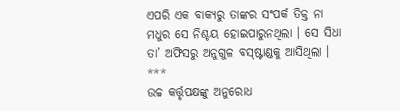ଏପରି ଏକ ବାକ୍ୟରୁ ତାଙ୍କର ସଂପର୍କ ତିକ୍ତ ନା ମଧୁର ସେ ନିଶ୍ଚୟ ହୋଇପାରୁନଥିଲା । ସେ ସିଧା ତା’ ଅଫିସରୁ ଅନୁଗୁଳ ବସ୍ଷ୍ଟାଣ୍ଡକୁ ଆସିଥିଲା ।
***
ଉଚ୍ଚ କର୍ତ୍ତୃପକ୍ଷଙ୍କୁ ଅନୁରୋଧ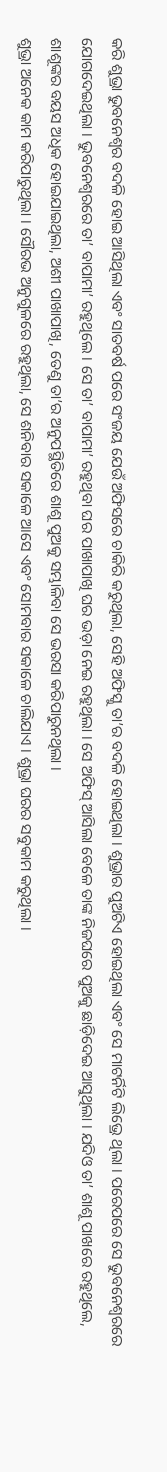କରି ଶୁଭ୍ରା ଭୁବନେଶ୍ୱର ବଦଳି ହୋଇ ଆସିଥିଲା ଏବଂ ସାତବର୍ଷ ପରେ ସଂଜୟ ଯେଉଁ ଅଫିସରେ ଚାକିରି କରୁଥିଲା, ସେହି ଅଫିସ୍କୁ ତା’ର ବଦଳି ହୋଇଥିଲା । ଶୁଭ୍ରାର ପୁଅଟିଏ ହୋଇଥିଲା ଏବଂ ସେ ମାଟର୍ନିଟି ଲିଭ୍ରେ ଥିଲା । ପରେପରେ ସେ ଭୁବନେଶ୍ୱରରେ ଯୋଗଦେଇଥିଲା । ଭୁବନେଶ୍ୱରରେ ତା’ ବାପାମା’ ରହୁଥିଲେ । ସେ ତା’ ବାପାମା’ ରହୁଥିବା ଘର ପାଖାପାଖି ଘର ଭଡ଼ା ନେଇ ରହୁଥିଲା । ସେ ଅଫିସ୍ ଆସିଲା ବେଳେ ତାଙ୍କ ନିଜଘରେ ପୁଅକୁ ଛାଡ଼ିଦେଇ ଆସୁଥିଲା । ଯଦିଓ ତା’ ଶାଶୂ ପାଖରେ ରହୁଥିଲେ, ଶାଶୂଙ୍କର ବୟସ ଅଧିକ ହୋଇଯାଇଥିଲା, ଅଶୀ ପାଖାପାଖି, ତେଣୁ ତା’ର ଅନୁପସ୍ଥିତିରେ ଶାଶୂ ପୁଅକୁ ସମ୍ଭାଳିବା ସେ ଭରସା କରିପାରୁନଥିଲା ।
ଶୁଭ୍ରା ଅନେକ କାମ କରିପାରୁଥିଲା । ସୌରଭ ଅନୁଗୁଳରେ ରହୁଥିଲା, ସେ ଶନିବାର ସକାଳେ ଆସେ ଏବଂ ସୋମବାର ସକାଳେ ଚାଲିଯାଏ । ଶୁଭ୍ରା ଘରର ସବୁକାମ କରୁଥିଲା ।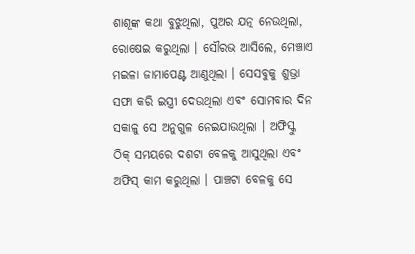ଶାଶୂଙ୍କ କଥା ବୁଝୁଥିଲା, ପୁଅର ଯତ୍ନ ନେଉଥିଲା, ରୋଷେଇ କରୁଥିଲା । ସୌରଭ ଆସିଲେ, ମେଞ୍ଚାଏ ମଇଳା ଜାମାପେଣ୍ଟ ଆଣୁଥିଲା । ସେସବୁକୁ ଶୁଭ୍ରା ସଫା କରି ଇସ୍ତ୍ରୀ ଦେଉଥିଲା ଏବଂ ସୋମବାର ଦିନ ସକାଳୁ ସେ ଅନୁଗୁଳ ନେଇଯାଉଥିଲା । ଅଫିସ୍କୁ ଠିକ୍ ସମୟରେ ଦଶଟା ବେଳକୁ ଆସୁଥିଲା ଏବଂ ଅଫିସ୍ କାମ କରୁଥିଲା । ପାଞ୍ଚଟା ବେଳକୁ ସେ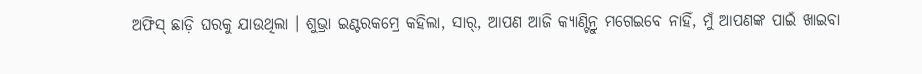ଅଫିସ୍ ଛାଡ଼ି ଘରକୁ ଯାଉଥିଲା । ଶୁଭ୍ରା ଇଣ୍ଟରକମ୍ରେ କହିଲା, ସାର୍, ଆପଣ ଆଜି କ୍ୟାଣ୍ଟିନ୍ରୁ ମଗେଇବେ ନାହିଁ, ମୁଁ ଆପଣଙ୍କ ପାଇଁ ଖାଇବା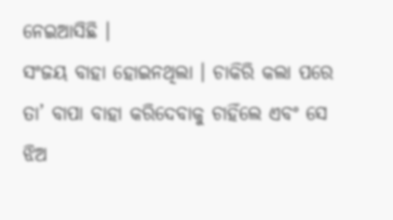ନେଇଆସିଛି ।
ସଂଜୟ ବାହା ହୋଇନଥିଲା । ଚାକିରି କଲା ପରେ ତା’ ବାପା ବାହା କରିଦେବାକୁ ଚାହିଁଲେ ଏବଂ ସେ ଝିଅ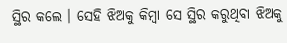ସ୍ଥିର କଲେ । ସେହି ଝିଅକୁ କିମ୍ବା ସେ ସ୍ଥିର କରୁଥିବା ଝିଅକୁ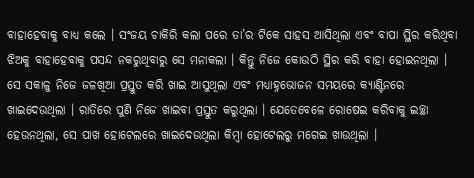ବାହାହେବାକୁ ବାଧ୍ୟ କଲେ । ସଂଜୟ ଚାକିରି କଲା ପରେ ତା’ର ଟିକେ ସାହସ ଆସିଥିଲା ଏବଂ ବାପା ସ୍ଥିର କରିଥିବା ଝିଅକୁ ବାହାହେବାକୁ ପସନ୍ଦ ନକରୁଥିବାରୁ ସେ ମନାକଲା । କିନ୍ତୁ ନିଜେ କୋଉଠି ସ୍ଥିର କରି ବାହା ହୋଇନଥିଲା । ସେ ସକାଳୁ ନିଜେ ଜଳଖିଆ ପ୍ରସ୍ତୁତ କରି ଖାଇ ଆସୁଥିଲା ଏବଂ ମଧ୍ୟାହ୍ନଭୋଜନ ସମୟରେ କ୍ୟାଣ୍ଟିନରେ ଖାଇଦେଉଥିଲା । ରାତିରେ ପୁଣି ନିଜେ ଖାଇବା ପ୍ରସ୍ତୁତ କରୁଥିଲା । ଯେତେବେଳେ ରୋଷେଇ କରିବାକୁ ଇଚ୍ଛା ହେଉନଥିଲା, ସେ ପାଖ ହୋଟେଲରେ ଖାଇଦେଉଥିଲା କିମ୍ବା ହୋଟେଲରୁ ମଗେଇ ଖାଉଥିଲା ।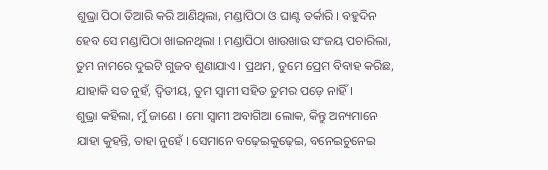ଶୁଭ୍ରା ପିଠା ତିଆରି କରି ଆଣିଥିଲା, ମଣ୍ଡାପିଠା ଓ ଘାଣ୍ଟ ତର୍କାରି । ବହୁଦିନ ହେବ ସେ ମଣ୍ଡାପିଠା ଖାଇନଥିଲା । ମଣ୍ଡାପିଠା ଖାଉଖାଉ ସଂଜୟ ପଚାରିଲା, ତୁମ ନାମରେ ଦୁଇଟି ଗୁଜବ ଶୁଣାଯାଏ । ପ୍ରଥମ, ତୁମେ ପ୍ରେମ ବିବାହ କରିଛ, ଯାହାକି ସତ ନୁହଁ, ଦ୍ୱିତୀୟ, ତୁମ ସ୍ୱାମୀ ସହିତ ତୁମର ପଡ଼େ ନାହିଁ ।
ଶୁଭ୍ରା କହିଲା, ମୁଁ ଜାଣେ । ମୋ ସ୍ୱାମୀ ଅବାଗିଆ ଲୋକ, କିନ୍ତୁ ଅନ୍ୟମାନେ ଯାହା କୁହନ୍ତି, ତାହା ନୁହେଁ । ସେମାନେ ବଢ଼େଇକୁଢ଼େଇ, ବନେଇଚୁନେଇ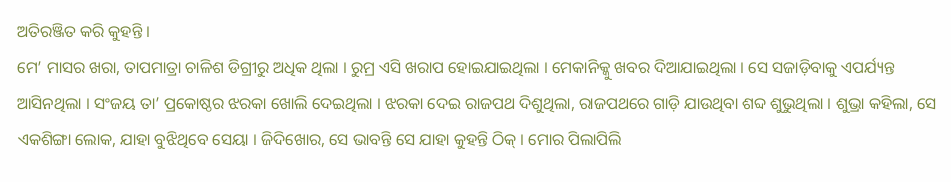ଅତିରଞ୍ଜିତ କରି କୁହନ୍ତି ।
ମେ’ ମାସର ଖରା, ତାପମାତ୍ରା ଚାଳିଶ ଡିଗ୍ରୀରୁ ଅଧିକ ଥିଲା । ରୁମ୍ର ଏସି ଖରାପ ହୋଇଯାଇଥିଲା । ମେକାନିକ୍କୁ ଖବର ଦିଆଯାଇଥିଲା । ସେ ସଜାଡ଼ିବାକୁ ଏପର୍ଯ୍ୟନ୍ତ ଆସିନଥିଲା । ସଂଜୟ ତା’ ପ୍ରକୋଷ୍ଠର ଝରକା ଖୋଲି ଦେଇଥିଲା । ଝରକା ଦେଇ ରାଜପଥ ଦିଶୁଥିଲା, ରାଜପଥରେ ଗାଡ଼ି ଯାଉଥିବା ଶବ୍ଦ ଶୁଭୁଥିଲା । ଶୁଭ୍ରା କହିଲା, ସେ ଏକଶିଙ୍ଗା ଲୋକ, ଯାହା ବୁଝିଥିବେ ସେୟା । ଜିଦିଖୋର, ସେ ଭାବନ୍ତି ସେ ଯାହା କୁହନ୍ତି ଠିକ୍ । ମୋର ପିଲାପିଲି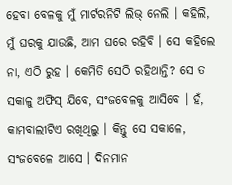ହେବା ବେଳକୁ ମୁଁ ମାର୍ଟରନିଟି ଲିଭ୍ ନେଲି । କହିଲି, ମୁଁ ଘରକୁ ଯାଉଛି, ଆମ ଘରେ ରହିବି । ସେ କହିଲେ ନା, ଏଠି ରୁହ । କେମିତି ସେଠି ରହିଥାନ୍ତି? ସେ ତ ସକାଳୁ ଅଫିସ୍ ଯିବେ, ସଂଜବେଳକୁ ଆସିବେ । ହଁ, କାମବାଲୀଟିଏ ରଖିଥିଲୁ । କିନ୍ତୁ ସେ ସକାଳେ, ସଂଜବେଳେ ଆସେ । ଦିନମାନ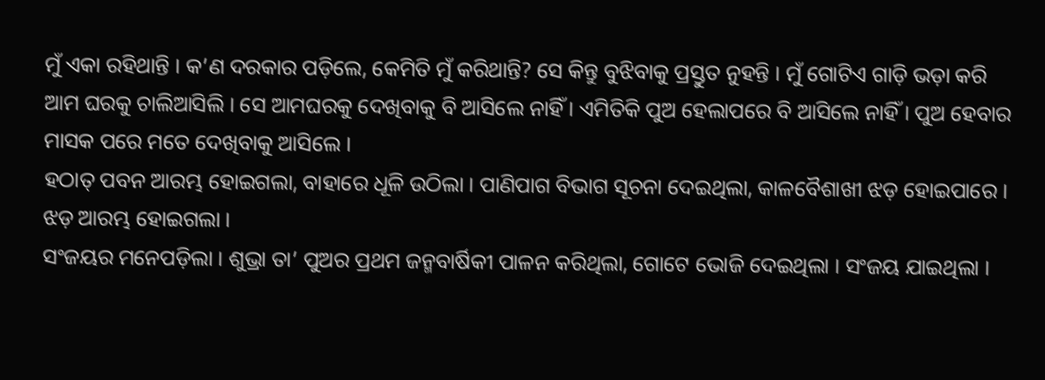ମୁଁ ଏକା ରହିଥାନ୍ତି । କ’ଣ ଦରକାର ପଡ଼ିଲେ, କେମିତି ମୁଁ କରିଥାନ୍ତି? ସେ କିନ୍ତୁ ବୁଝିବାକୁ ପ୍ରସ୍ତୁତ ନୁହନ୍ତି । ମୁଁ ଗୋଟିଏ ଗାଡ଼ି ଭଡ଼ା କରି ଆମ ଘରକୁ ଚାଲିଆସିଲି । ସେ ଆମଘରକୁ ଦେଖିବାକୁ ବି ଆସିଲେ ନାହିଁ । ଏମିତିକି ପୁଅ ହେଲାପରେ ବି ଆସିଲେ ନାହିଁ । ପୁଅ ହେବାର ମାସକ ପରେ ମତେ ଦେଖିବାକୁ ଆସିଲେ ।
ହଠାତ୍ ପବନ ଆରମ୍ଭ ହୋଇଗଲା, ବାହାରେ ଧୂଳି ଉଠିଲା । ପାଣିପାଗ ବିଭାଗ ସୂଚନା ଦେଇଥିଲା, କାଳବୈଶାଖୀ ଝଡ଼ ହୋଇପାରେ । ଝଡ଼ ଆରମ୍ଭ ହୋଇଗଲା ।
ସଂଜୟର ମନେପଡ଼ିଲା । ଶୁଭ୍ରା ତା’ ପୁଅର ପ୍ରଥମ ଜନ୍ମବାର୍ଷିକୀ ପାଳନ କରିଥିଲା, ଗୋଟେ ଭୋଜି ଦେଇଥିଲା । ସଂଜୟ ଯାଇଥିଲା ।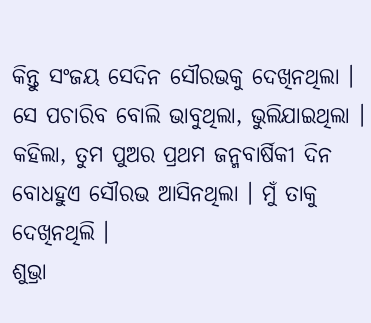କିନ୍ତୁ ସଂଜୟ ସେଦିନ ସୌରଭକୁ ଦେଖିନଥିଲା । ସେ ପଚାରିବ ବୋଲି ଭାବୁଥିଲା, ଭୁଲିଯାଇଥିଲା । କହିଲା, ତୁମ ପୁଅର ପ୍ରଥମ ଜନ୍ମବାର୍ଷିକୀ ଦିନ ବୋଧହୁଏ ସୌରଭ ଆସିନଥିଲା । ମୁଁ ତାକୁ ଦେଖିନଥିଲି ।
ଶୁଭ୍ରା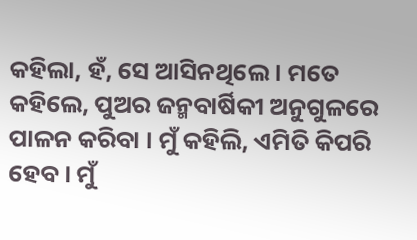କହିଲା, ହଁ, ସେ ଆସିନଥିଲେ । ମତେ କହିଲେ, ପୁଅର ଜନ୍ମବାର୍ଷିକୀ ଅନୁଗୁଳରେ ପାଳନ କରିବା । ମୁଁ କହିଲି, ଏମିତି କିପରି ହେବ । ମୁଁ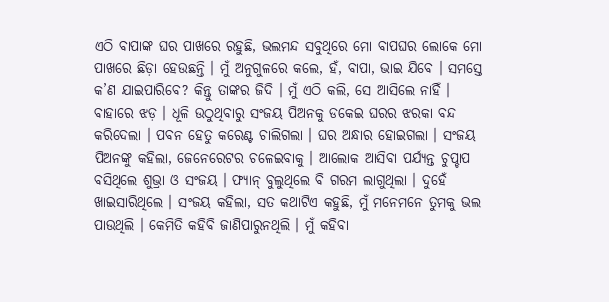ଏଠି ବାପାଙ୍କ ଘର ପାଖରେ ରହୁଛି, ଭଲମନ୍ଦ ସବୁଥିରେ ମୋ ବାପଘର ଲୋକେ ମୋ ପାଖରେ ଛିଡ଼ା ହେଉଛନ୍ତି । ମୁଁ ଅନୁଗୁଳରେ କଲେ, ହଁ, ବାପା, ଭାଇ ଯିବେ । ସମସ୍ତେ କ’ଣ ଯାଇପାରିବେ? କିନ୍ତୁ ତାଙ୍କର ଜିଦି । ମୁଁ ଏଠି କଲି, ସେ ଆସିଲେ ନାହିଁ ।
ବାହାରେ ଝଡ଼ । ଧୂଳି ଉଠୁଥିବାରୁ ସଂଜୟ ପିଅନକୁ ଡକେଇ ଘରର ଝରକା ବନ୍ଦ କରିଦେଲା । ପବନ ହେତୁ କରେଣ୍ଟ ଚାଲିଗଲା । ଘର ଅନ୍ଧାର ହୋଇଗଲା । ସଂଜୟ ପିଅନଙ୍କୁ କହିଲା, ଜେନେରେଟର ଚଳେଇବାକୁ । ଆଲୋକ ଆସିବା ପର୍ଯ୍ୟନ୍ତ ଚୁପ୍ଚାପ ବସିଥିଲେ ଶୁଭ୍ରା ଓ ସଂଜୟ । ଫ୍ୟାନ୍ ବୁଲୁଥିଲେ ବି ଗରମ ଲାଗୁଥିଲା । ଦୁହେଁ ଖାଇସାରିଥିଲେ । ସଂଜୟ କହିଲା, ସତ କଥାଟିଏ କହୁଛି, ମୁଁ ମନେମନେ ତୁମକୁ ଭଲ ପାଉଥିଲି । କେମିତି କହିବି ଜାଣିପାରୁନଥିଲି । ମୁଁ କହିବା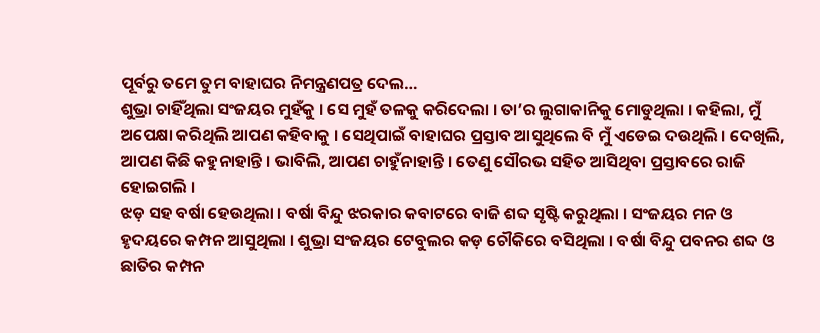ପୂର୍ବରୁ ତମେ ତୁମ ବାହାଘର ନିମନ୍ତ୍ରଣପତ୍ର ଦେଲ…
ଶୁଭ୍ରା ଚାହିଁଥିଲା ସଂଜୟର ମୁହଁକୁ । ସେ ମୁହଁ ତଳକୁ କରିଦେଲା । ତା’ର ଲୁଗାକାନିକୁ ମୋଡୁଥିଲା । କହିଲା, ମୁଁ ଅପେକ୍ଷା କରିଥିଲି ଆପଣ କହିବାକୁ । ସେଥିପାଇଁ ବାହାଘର ପ୍ରସ୍ତାବ ଆସୁଥିଲେ ବି ମୁଁ ଏଡେଇ ଦଉଥିଲି । ଦେଖିଲି, ଆପଣ କିଛି କହୁନାହାନ୍ତି । ଭାବିଲି, ଆପଣ ଚାହୁଁନାହାନ୍ତି । ତେଣୁ ସୌରଭ ସହିତ ଆସିଥିବା ପ୍ରସ୍ତାବରେ ରାଜି ହୋଇଗଲି ।
ଝଡ଼ ସହ ବର୍ଷା ହେଉଥିଲା । ବର୍ଷା ବିନ୍ଦୁ ଝରକାର କବାଟରେ ବାଜି ଶବ୍ଦ ସୃଷ୍ଟି କରୁଥିଲା । ସଂଜୟର ମନ ଓ ହୃଦୟରେ କମ୍ପନ ଆସୁଥିଲା । ଶୁଭ୍ରା ସଂଜୟର ଟେବୁଲର କଡ଼ ଚୌକିରେ ବସିଥିଲା । ବର୍ଷା ବିନ୍ଦୁ ପବନର ଶବ୍ଦ ଓ ଛାତିର କମ୍ପନ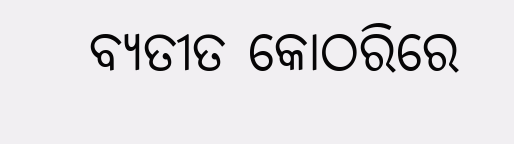ବ୍ୟତୀତ କୋଠରିରେ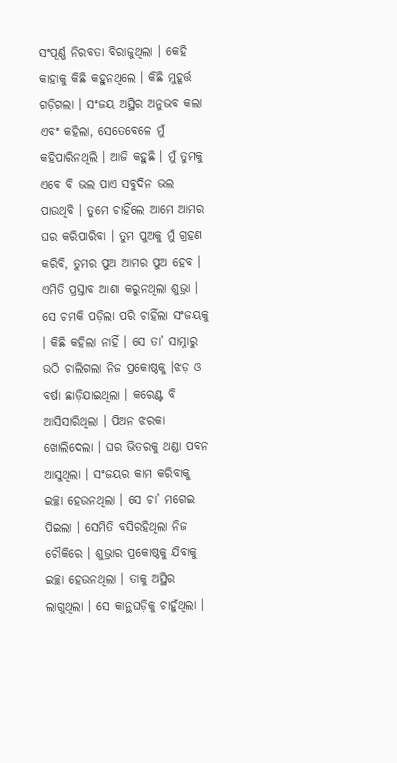ସଂପୂର୍ଣ୍ଣ ନିରବତା ବିରାଜୁଥିଲା । କେହି କାହାକୁ କିଛି କହୁନଥିଲେ । କିଛି ମୁହୂର୍ତ୍ତ ଗଡ଼ିଗଲା । ସଂଜୟ ଅସ୍ଥିର ଅନୁଭବ କଲା ଏବଂ କହିଲା, ସେତେବେଳେ ମୁଁ କହିପାରିନଥିଲି । ଆଜି କହୁଛି । ମୁଁ ତୁମକୁ ଏବେ ବି ଭଲ ପାଏ ସବୁଦିନ ଭଲ ପାଉଥିବି । ତୁମେ ଚାହିଁଲେ ଆମେ ଆମର ଘର କରିପାରିବା । ତୁମ ପୁଅକୁ ମୁଁ ଗ୍ରହଣ କରିବି, ତୁମର ପୁଅ ଆମର ପୁଅ ହେବ ।
ଏମିତି ପ୍ରସ୍ତାବ ଆଶା କରୁନଥିଲା ଶୁଭ୍ରା । ସେ ଚମକି ପଡ଼ିଲା ପରି ଚାହିଁଲା ସଂଜୟକୁ । କିଛି କହିଲା ନାହିଁ । ସେ ତା’ ସାମ୍ନାରୁ ଉଠି ଚାଲିଗଲା ନିଜ ପ୍ରକୋଷ୍ଠକୁ ।ଝଡ଼ ଓ ବର୍ଷା ଛାଡ଼ିଯାଇଥିଲା । କରେଣ୍ଟ ବି ଆସିସାରିଥିଲା । ପିଅନ ଝରକା ଖୋଲିଦେଲା । ଘର ଭିତରକୁ ଥଣ୍ଡା ପବନ ଆସୁଥିଲା । ସଂଜୟର କାମ କରିବାକୁ ଇଚ୍ଛା ହେଉନଥିଲା । ସେ ଚା’ ମଗେଇ ପିଇଲା । ସେମିତି ବସିରହିଥିଲା ନିଜ ଚୌକିରେ । ଶୁଭ୍ରାର ପ୍ରକୋଷ୍ଠକୁ ଯିବାକୁ ଇଚ୍ଛା ହେଉନଥିଲା । ତାକୁ ଅସ୍ଥିର ଲାଗୁଥିଲା । ସେ କାନ୍ଥଘଡ଼ିକୁ ଚାହୁଁଥିଲା ।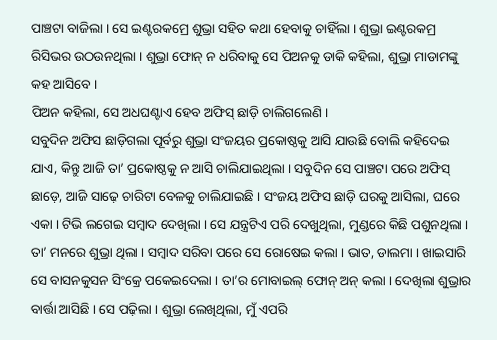ପାଞ୍ଚଟା ବାଜିଲା । ସେ ଇଣ୍ଟରକମ୍ରେ ଶୁଭ୍ରା ସହିତ କଥା ହେବାକୁ ଚାହିଁଲା । ଶୁଭ୍ରା ଇଣ୍ଟରକମ୍ର ରିସିଭର ଉଠଉନଥିଲା । ଶୁଭ୍ରା ଫୋନ୍ ନ ଧରିବାକୁ ସେ ପିଅନକୁ ଡାକି କହିଲା, ଶୁଭ୍ରା ମାଡାମଙ୍କୁ କହ ଆସିବେ ।
ପିଅନ କହିଲା, ସେ ଅଧଘଣ୍ଟାଏ ହେବ ଅଫିସ୍ ଛାଡ଼ି ଚାଲିଗଲେଣି ।
ସବୁଦିନ ଅଫିସ ଛାଡ଼ିଗଲା ପୂର୍ବରୁ ଶୁଭ୍ରା ସଂଜୟର ପ୍ରକୋଷ୍ଠକୁ ଆସି ଯାଉଛି ବୋଲି କହିଦେଇ ଯାଏ, କିନ୍ତୁ ଆଜି ତା’ ପ୍ରକୋଷ୍ଠକୁ ନ ଆସି ଚାଲିଯାଇଥିଲା । ସବୁଦିନ ସେ ପାଞ୍ଚଟା ପରେ ଅଫିସ୍ ଛାଡ଼େ, ଆଜି ସାଢ଼େ ଚାରିଟା ବେଳକୁ ଚାଲିଯାଇଛି । ସଂଜୟ ଅଫିସ ଛାଡ଼ି ଘରକୁ ଆସିଲା, ଘରେ ଏକା । ଟିଭି ଲଗେଇ ସମ୍ବାଦ ଦେଖିଲା । ସେ ଯନ୍ତ୍ରଟିଏ ପରି ଦେଖୁଥିଲା, ମୁଣ୍ଡରେ କିଛି ପଶୁନଥିଲା । ତା’ ମନରେ ଶୁଭ୍ରା ଥିଲା । ସମ୍ବାଦ ସରିବା ପରେ ସେ ରୋଷେଇ କଲା । ଭାତ, ଡାଲମା । ଖାଇସାରି ସେ ବାସନକୁସନ ସିଂକ୍ରେ ପକେଇଦେଲା । ତା’ର ମୋବାଇଲ୍ ଫୋନ୍ ଅନ୍ କଲା । ଦେଖିଲା ଶୁଭ୍ରାର ବାର୍ତ୍ତା ଆସିଛି । ସେ ପଢ଼ିଲା । ଶୁଭ୍ରା ଲେଖିଥିଲା, ମୁଁ ଏପରି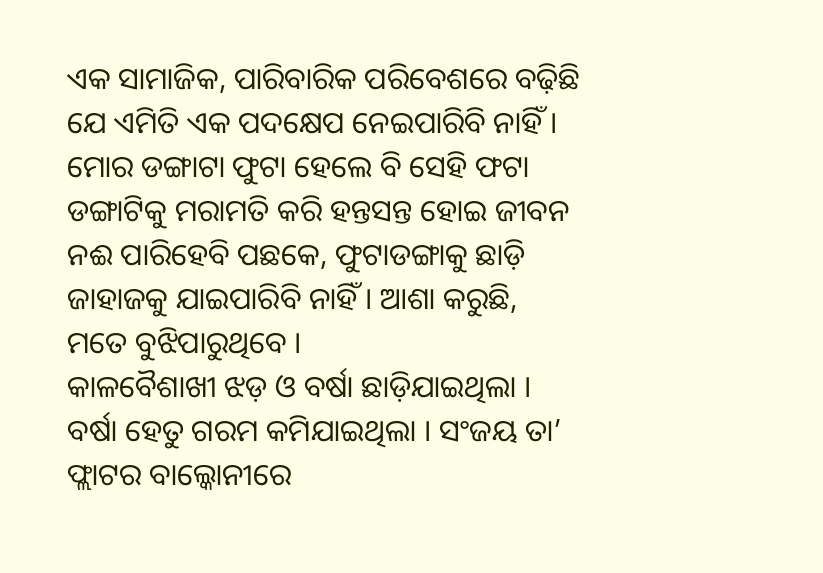ଏକ ସାମାଜିକ, ପାରିବାରିକ ପରିବେଶରେ ବଢ଼ିଛି ଯେ ଏମିତି ଏକ ପଦକ୍ଷେପ ନେଇପାରିବି ନାହିଁ । ମୋର ଡଙ୍ଗାଟା ଫୁଟା ହେଲେ ବି ସେହି ଫଟା ଡଙ୍ଗାଟିକୁ ମରାମତି କରି ହନ୍ତସନ୍ତ ହୋଇ ଜୀବନ ନଈ ପାରିହେବି ପଛକେ, ଫୁଟାଡଙ୍ଗାକୁ ଛାଡ଼ି ଜାହାଜକୁ ଯାଇପାରିବି ନାହିଁ । ଆଶା କରୁଛି, ମତେ ବୁଝିପାରୁଥିବେ ।
କାଳବୈଶାଖୀ ଝଡ଼ ଓ ବର୍ଷା ଛାଡ଼ିଯାଇଥିଲା । ବର୍ଷା ହେତୁ ଗରମ କମିଯାଇଥିଲା । ସଂଜୟ ତା’ ଫ୍ଲାଟର ବାଲ୍କୋନୀରେ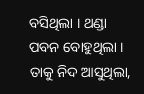ବସିଥିଲା । ଥଣ୍ଡା ପବନ ବୋହୁଥିଲା । ତାକୁ ନିଦ ଆସୁଥିଲା,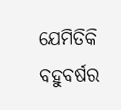ଯେମିତିକି ବହୁବର୍ଷର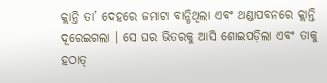କ୍ଲାନ୍ତି ତା’ ଦେହରେ ଜମାଟା ବାନ୍ଧିଥିଲା ଏବଂ ଥଣ୍ଡାପବନରେ କ୍ଲାନ୍ତି ଦୂରେଇଗଲା । ସେ ଘର ଭିତରକୁ ଆସି ଶୋଇପଡ଼ିଲା ଏବଂ ତାକୁ ହଠାତ୍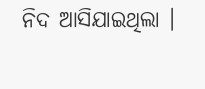ନିଦ ଆସିଯାଇଥିଲା ।